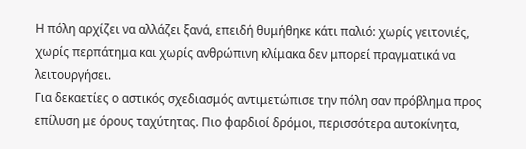Η πόλη αρχίζει να αλλάζει ξανά, επειδή θυμήθηκε κάτι παλιό: χωρίς γειτονιές, χωρίς περπάτημα και χωρίς ανθρώπινη κλίμακα δεν μπορεί πραγματικά να λειτουργήσει.
Για δεκαετίες ο αστικός σχεδιασμός αντιμετώπισε την πόλη σαν πρόβλημα προς επίλυση με όρους ταχύτητας. Πιο φαρδιοί δρόμοι, περισσότερα αυτοκίνητα,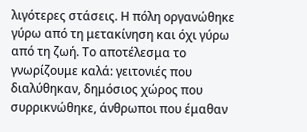λιγότερες στάσεις. Η πόλη οργανώθηκε γύρω από τη μετακίνηση και όχι γύρω από τη ζωή. Το αποτέλεσμα το γνωρίζουμε καλά: γειτονιές που διαλύθηκαν, δημόσιος χώρος που συρρικνώθηκε, άνθρωποι που έμαθαν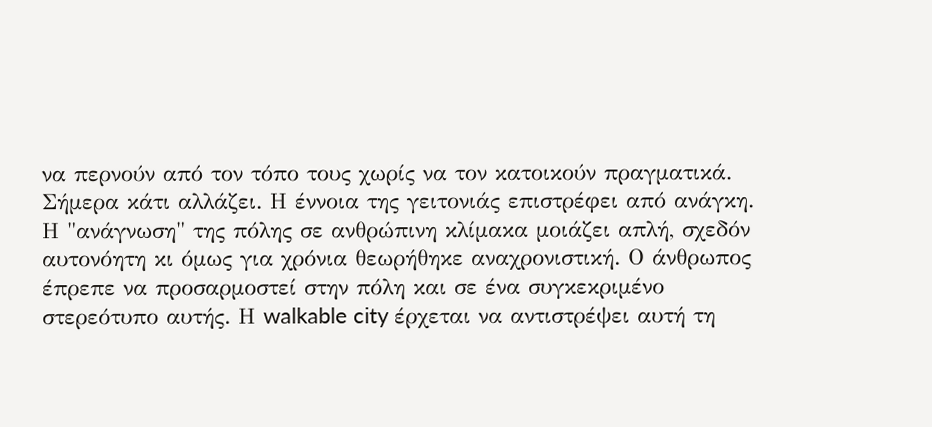να περνούν από τον τόπο τους χωρίς να τον κατοικούν πραγματικά. Σήμερα κάτι αλλάζει. Η έννοια της γειτονιάς επιστρέφει από ανάγκη.
Η "ανάγνωση" της πόλης σε ανθρώπινη κλίμακα μοιάζει απλή, σχεδόν αυτονόητη κι όμως για χρόνια θεωρήθηκε αναχρονιστική. Ο άνθρωπος έπρεπε να προσαρμοστεί στην πόλη και σε ένα συγκεκριμένο στερεότυπο αυτής. Η walkable city έρχεται να αντιστρέψει αυτή τη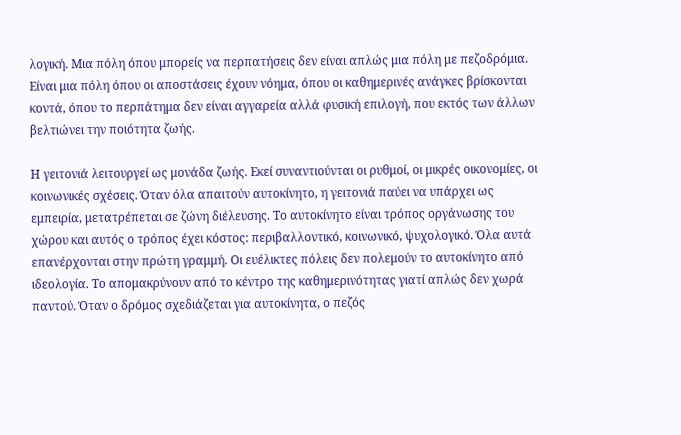λογική. Μια πόλη όπου μπορείς να περπατήσεις δεν είναι απλώς μια πόλη με πεζοδρόμια. Είναι μια πόλη όπου οι αποστάσεις έχουν νόημα, όπου οι καθημερινές ανάγκες βρίσκονται κοντά, όπου το περπάτημα δεν είναι αγγαρεία αλλά φυσική επιλογή, που εκτός των άλλων βελτιώνει την ποιότητα ζωής.

Η γειτονιά λειτουργεί ως μονάδα ζωής. Εκεί συναντιούνται οι ρυθμοί, οι μικρές οικονομίες, οι κοινωνικές σχέσεις. Όταν όλα απαιτούν αυτοκίνητο, η γειτονιά παύει να υπάρχει ως εμπειρία, μετατρέπεται σε ζώνη διέλευσης. Το αυτοκίνητο είναι τρόπος οργάνωσης του χώρου και αυτός ο τρόπος έχει κόστος: περιβαλλοντικό, κοινωνικό, ψυχολογικό. Όλα αυτά επανέρχονται στην πρώτη γραμμή. Οι ευέλικτες πόλεις δεν πολεμούν το αυτοκίνητο από ιδεολογία. Το απομακρύνουν από το κέντρο της καθημερινότητας γιατί απλώς δεν χωρά παντού. Όταν ο δρόμος σχεδιάζεται για αυτοκίνητα, ο πεζός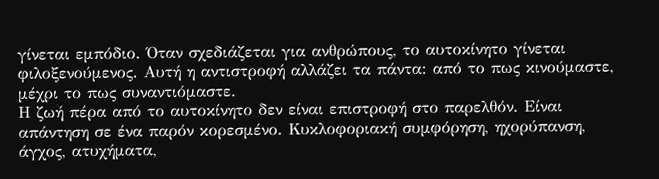γίνεται εμπόδιο. Όταν σχεδιάζεται για ανθρώπους, το αυτοκίνητο γίνεται φιλοξενούμενος. Αυτή η αντιστροφή αλλάζει τα πάντα: από το πως κινούμαστε, μέχρι το πως συναντιόμαστε.
Η ζωή πέρα από το αυτοκίνητο δεν είναι επιστροφή στο παρελθόν. Είναι απάντηση σε ένα παρόν κορεσμένο. Κυκλοφοριακή συμφόρηση, ηχορύπανση, άγχος, ατυχήματα,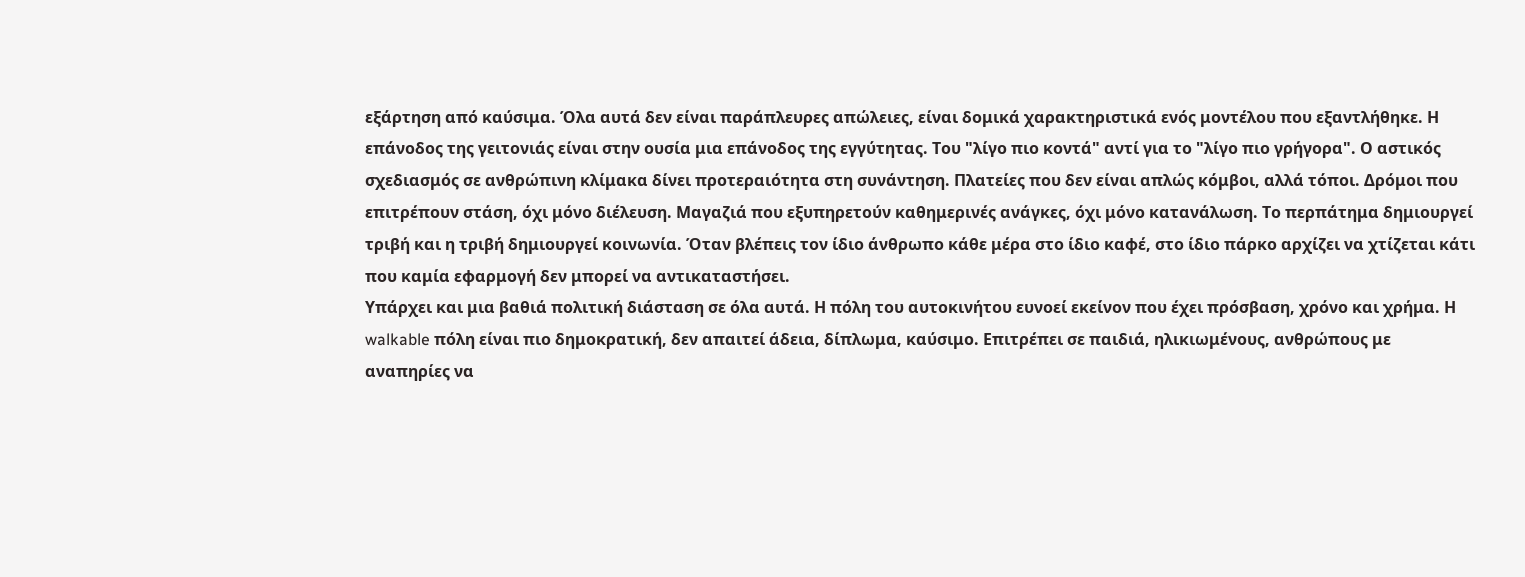εξάρτηση από καύσιμα. Όλα αυτά δεν είναι παράπλευρες απώλειες, είναι δομικά χαρακτηριστικά ενός μοντέλου που εξαντλήθηκε. Η επάνοδος της γειτονιάς είναι στην ουσία μια επάνοδος της εγγύτητας. Του "λίγο πιο κοντά" αντί για το "λίγο πιο γρήγορα". Ο αστικός σχεδιασμός σε ανθρώπινη κλίμακα δίνει προτεραιότητα στη συνάντηση. Πλατείες που δεν είναι απλώς κόμβοι, αλλά τόποι. Δρόμοι που επιτρέπουν στάση, όχι μόνο διέλευση. Μαγαζιά που εξυπηρετούν καθημερινές ανάγκες, όχι μόνο κατανάλωση. Το περπάτημα δημιουργεί τριβή και η τριβή δημιουργεί κοινωνία. Όταν βλέπεις τον ίδιο άνθρωπο κάθε μέρα στο ίδιο καφέ, στο ίδιο πάρκο αρχίζει να χτίζεται κάτι που καμία εφαρμογή δεν μπορεί να αντικαταστήσει.
Υπάρχει και μια βαθιά πολιτική διάσταση σε όλα αυτά. Η πόλη του αυτοκινήτου ευνοεί εκείνον που έχει πρόσβαση, χρόνο και χρήμα. Η walkable πόλη είναι πιο δημοκρατική, δεν απαιτεί άδεια, δίπλωμα, καύσιμο. Επιτρέπει σε παιδιά, ηλικιωμένους, ανθρώπους με αναπηρίες να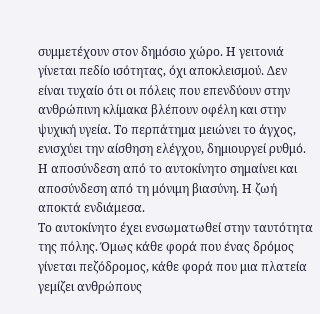συμμετέχουν στον δημόσιο χώρο. Η γειτονιά γίνεται πεδίο ισότητας, όχι αποκλεισμού. Δεν είναι τυχαίο ότι οι πόλεις που επενδύουν στην ανθρώπινη κλίμακα βλέπουν οφέλη και στην ψυχική υγεία. Το περπάτημα μειώνει το άγχος, ενισχύει την αίσθηση ελέγχου, δημιουργεί ρυθμό. Η αποσύνδεση από το αυτοκίνητο σημαίνει και αποσύνδεση από τη μόνιμη βιασύνη. Η ζωή αποκτά ενδιάμεσα.
Το αυτοκίνητο έχει ενσωματωθεί στην ταυτότητα της πόλης. Όμως κάθε φορά που ένας δρόμος γίνεται πεζόδρομος, κάθε φορά που μια πλατεία γεμίζει ανθρώπους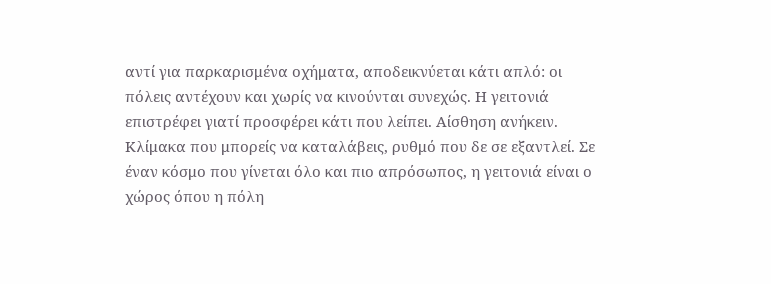αντί για παρκαρισμένα οχήματα, αποδεικνύεται κάτι απλό: οι πόλεις αντέχουν και χωρίς να κινούνται συνεχώς. Η γειτονιά επιστρέφει γιατί προσφέρει κάτι που λείπει. Αίσθηση ανήκειν. Κλίμακα που μπορείς να καταλάβεις, ρυθμό που δε σε εξαντλεί. Σε έναν κόσμο που γίνεται όλο και πιο απρόσωπος, η γειτονιά είναι ο χώρος όπου η πόλη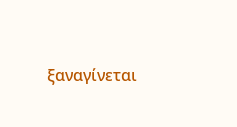ξαναγίνεται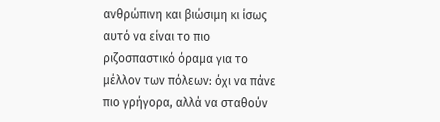ανθρώπινη και βιώσιμη κι ίσως αυτό να είναι το πιο ριζοσπαστικό όραμα για το μέλλον των πόλεων: όχι να πάνε πιο γρήγορα, αλλά να σταθούν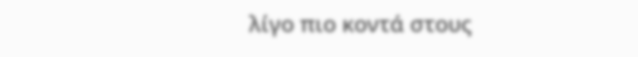λίγο πιο κοντά στους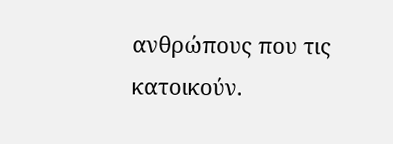ανθρώπους που τις κατοικούν.